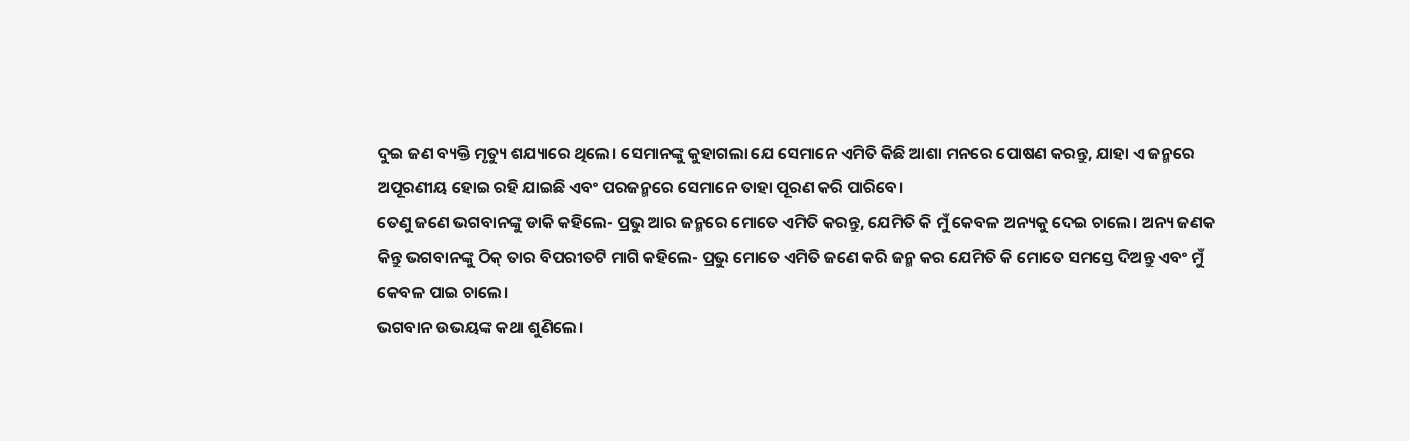ଦୁଇ ଜଣ ବ୍ୟକ୍ତି ମୃତ୍ୟୁ ଶଯ୍ୟାରେ ଥିଲେ। ସେମାନଙ୍କୁ କୁହାଗଲା ଯେ ସେମାନେ ଏମିତି କିଛି ଆଶା ମନରେ ପୋଷଣ କରନ୍ତୁ, ଯାହା ଏ ଜନ୍ମରେ ଅପୂରଣୀୟ ହୋଇ ରହି ଯାଇଛି ଏବଂ ପରଜନ୍ମରେ ସେମାନେ ତାହା ପୂରଣ କରି ପାରିବେ।
ତେଣୁ ଜଣେ ଭଗବାନଙ୍କୁ ଡାକି କହିଲେ- ପ୍ରଭୁ ଆର ଜନ୍ମରେ ମୋତେ ଏମିତି କରନ୍ତୁ, ଯେମିତି କି ମୁଁ କେବଳ ଅନ୍ୟକୁ ଦେଇ ଚାଲେ। ଅନ୍ୟ ଜଣକ କିନ୍ତୁ ଭଗବାନଙ୍କୁ ଠିକ୍‌ ତାର ବିପରୀତଟି ମାଗି କହିଲେ- ପ୍ରଭୁ ମୋତେ ଏମିତି ଜଣେ କରି ଜନ୍ମ କର ଯେମିତି କି ମୋତେ ସମସ୍ତେ ଦିଅନ୍ତୁ ଏବଂ ମୁଁ କେବଳ ପାଇ ଚାଲେ।
ଭଗବାନ ଉଭୟଙ୍କ କଥା ଶୁଣିଲେ।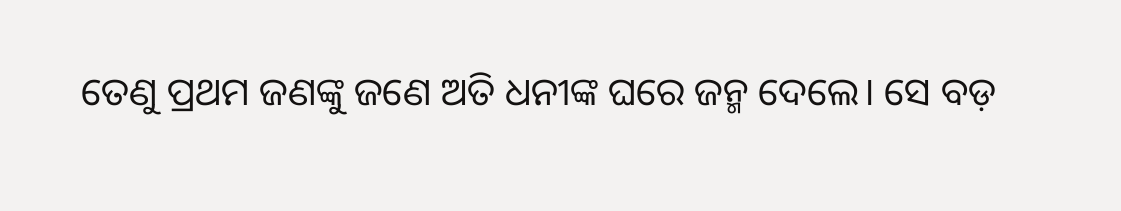ତେଣୁ ପ୍ରଥମ ଜଣଙ୍କୁ ଜଣେ ଅତି ଧନୀଙ୍କ ଘରେ ଜନ୍ମ ଦେଲେ। ସେ ବଡ଼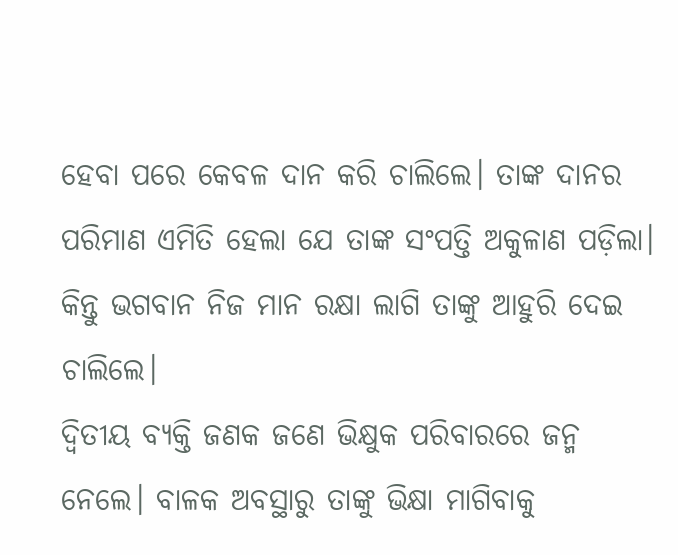ହେବା ପରେ କେବଳ ଦାନ କରି ଚାଲିଲେ। ତାଙ୍କ ଦାନର ପରିମାଣ ଏମିତି ହେଲା ଯେ ତାଙ୍କ ସଂପତ୍ତି ଅକୁଳାଣ ପଡ଼ିଲା। କିନ୍ତୁ ଭଗବାନ ନିଜ ମାନ ରକ୍ଷା ଲାଗି ତାଙ୍କୁ ଆହୁରି ଦେଇ ଚାଲିଲେ।
ଦ୍ବିତୀୟ ବ୍ୟକ୍ତି ଜଣକ ଜଣେ ଭିକ୍ଷୁକ ପରିବାରରେ ଜନ୍ମ ନେଲେ। ବାଳକ ଅବସ୍ଥାରୁ ତାଙ୍କୁ ଭିକ୍ଷା ମାଗିବାକୁ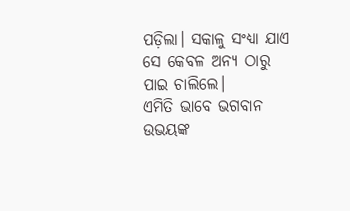ପଡ଼ିଲା। ସକାଳୁ ସଂଧ୍ୟା ଯାଏ ସେ କେବଳ ଅନ୍ୟ ଠାରୁ ପାଇ ଚାଲିଲେ।
ଏମିତି ଭାବେ ଭଗବାନ ଉଭୟଙ୍କ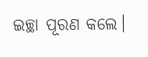ଇଚ୍ଛା ପୂରଣ କଲେ।